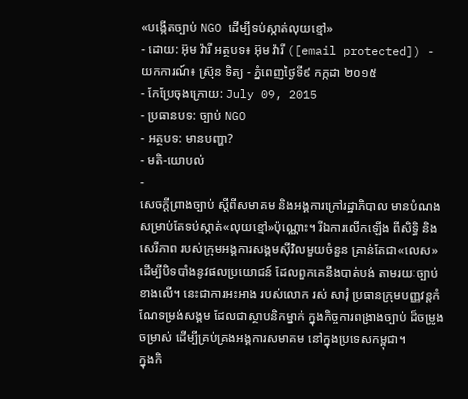«បង្កើតច្បាប់ NGO ដើម្បីទប់ស្កាត់លុយខ្មៅ»
- ដោយ: អ៊ុម វ៉ារី អត្ថបទ៖ អ៊ុម វ៉ារី ([email protected]) - យកការណ៍៖ ស្រ៊ុន ទិត្យ - ភ្នំពេញថ្ងៃទី៩ កក្កដា ២០១៥
- កែប្រែចុងក្រោយ: July 09, 2015
- ប្រធានបទ: ច្បាប់ NGO
- អត្ថបទ: មានបញ្ហា?
- មតិ-យោបល់
-
សេចក្ដីព្រាងច្បាប់ ស្ដីពីសមាគម និងអង្គការក្រៅរដ្ឋាភិបាល មានបំណង សម្រាប់តែទប់ស្កាត់«លុយខ្មៅ»ប៉ុណ្ណោះ។ រីឯការលើកឡើង ពីសិទ្ធិ និងសេរីភាព របស់ក្រុមអង្គការសង្គមស៊ីវិលមួយចំនួន គ្រាន់តែជា«លេស» ដើម្បីបិទបាំងនូវផលប្រយោជន៍ ដែលពួកគេនឹងបាត់បង់ តាមរយៈច្បាប់ខាងលើ។ នេះជាការអះអាង របស់លោក រស់ សារុំ ប្រធានក្រុមបញ្ញវន្តកំណែទម្រង់សង្គម ដែលជាស្ថាបនិកម្នាក់ ក្នុងកិច្ចការពង្រាងច្បាប់ ដ៏ចម្រូងចម្រាស់ ដើម្បីគ្រប់គ្រងអង្គការសមាគម នៅក្នុងប្រទេសកម្ពុជា។
ក្នុងកិ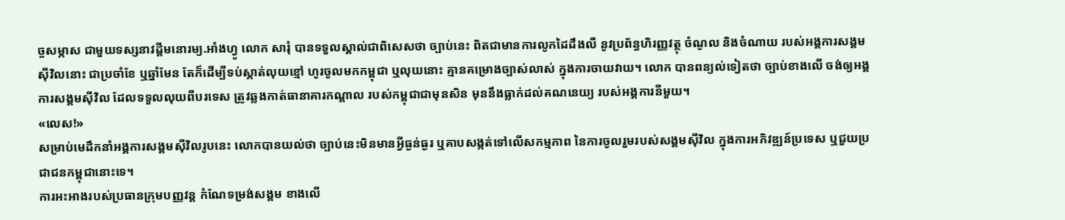ច្ចសម្ភាស ជាមួយទស្សនាវដ្តីមនោរម្យ.អាំងហ្វូ លោក សារុំ បានទទួលស្គាល់ជាពិសេសថា ច្បាប់នេះ ពិតជាមានការលូកដៃដឹងលឺ នូវប្រព័ន្ធហិរញ្ញវត្ថុ ចំណូល និងចំណាយ របស់អង្គការសង្គមស៊ីវិលនោះ ជាប្រចាំខែ ឬឆ្នាំមែន តែក៏ដើម្បីទប់ស្កាត់លុយខ្មៅ ហូរចូលមកកម្ពុជា ឬលុយនោះ គ្មានគម្រោងច្បាស់លាស់ ក្នុងការចាយវាយ។ លោក បានពន្យល់ទៀតថា ច្បាប់ខាងលើ ចង់ឲ្យអង្គការសង្គមស៊ីវិល ដែលទទួលលុយពីបរទេស ត្រូវឆ្លងកាត់ធានាគារកណ្តាល របស់កម្ពុជាជាមុនសិន មុននឹងធ្លាក់ដល់គណនេយ្យ របស់អង្គការនីមួយ។
«លេស!»
សម្រាប់មេដឹកនាំអង្គការសង្គមស៊ីវិលរូបនេះ លោកបានយល់ថា ច្បាប់នេះមិនមានអ្វីធ្ងន់ធ្ងរ ឬគាបសង្កត់ទៅលើសកម្មភាព នៃការចូលរួមរបស់សង្គមស៊ីវិល ក្នុងការអភិវឌ្ឍន៍ប្រទេស ឬជួយប្រជាជនកម្ពុជានោះទេ។
ការអះអាងរបស់ប្រធានក្រុមបញ្ញវន្ត កំណែទម្រង់សង្គម ខាងលើ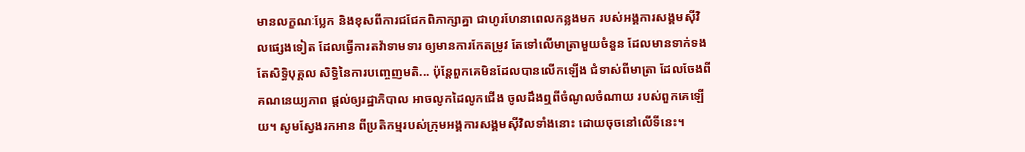មានលក្ខណៈប្លែក និងខុសពីការជជែកពិភាក្សាគ្នា ជាហូរហែនាពេលកន្លងមក របស់អង្គការសង្គមស៊ីវិលផ្សេងទៀត ដែលធ្វើការតវ៉ាទាមទារ ឲ្យមានការកែតម្រូវ តែទៅលើមាត្រាមួយចំនួន ដែលមានទាក់ទងតែសិទ្ធិបុគ្គល សិទ្ធិនៃការបញ្ចេញមតិ... ប៉ុន្តែពួកគេមិនដែលបានលើកឡើង ជំទាស់ពីមាត្រា ដែលចែងពីគណនេយ្យភាព ផ្ដល់ឲ្យរដ្ឋាភិបាល អាចលូកដៃលូកជើង ចូលដឹងឮពីចំណូលចំណាយ របស់ពួកគេឡើយ។ សូមស្វែងរកអាន ពីប្រតិកម្មរបស់ក្រុមអង្គការសង្គមស៊ីវិលទាំងនោះ ដោយចុចនៅលើទីនេះ។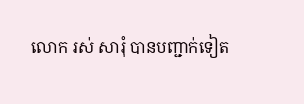លោក រស់ សារុំ បានបញ្ជាក់ទៀត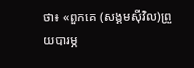ថា៖ «ពួកគេ (សង្គមស៊ីវិល)ព្រួយបារម្ភ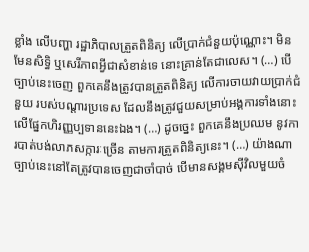ខ្លាំង លើបញ្ហា រដ្ឋាភិបាលត្រួតពិនិត្យ លើប្រាក់ជំនួយប៉ុណ្ណោះ។ មិនមែនសិទ្ធិ ឬសេរីភាពអ្វីជាសំខាន់ទេ នោះគ្រាន់តែជាលេស។ (…) បើច្បាប់នេះចេញ ពួកគេនឹងត្រូវបានត្រួតពិនិត្យ លើការចាយវាយប្រាក់ជំនួយ របស់បណ្តារប្រទេស ដែលនឹងត្រូវជួយសម្រាប់អង្គការទាំងនោះ លើផ្នែកហិរញ្ញប្បទាននេះឯង។ (…) ដូចច្នេះ ពួកគេនឹងប្រឈម នូវការបាត់បង់លាភសក្ការៈច្រើន តាមការត្រួតពិនិត្យនេះ។ (…) យ៉ាងណា ច្បាប់នេះនៅតែត្រូវបានចេញជាចាំបាច់ បើមានសង្គមស៊ីវិលមួយចំ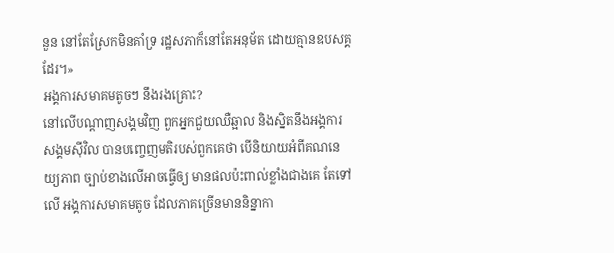នួន នៅតែស្រែកមិនគាំទ្រ រដ្ឋសភាក៏នៅតែអនុម័ត ដោយគ្មានឧបសគ្គដែរ។»
អង្គការសមាគមតូចៗ នឹងរងគ្រោះ?
នៅលើបណ្ដាញសង្គមវិញ ពួកអ្នកជួយឈឺឆ្អាល និងស្និតនឹងអង្គការសង្គមស៊ីវិល បានបញ្ចេញមតិរបស់ពួកគេថា បើនិយាយអំពីគណនេយ្យភាព ច្បាប់ខាងលើអាចធ្វើឲ្យ មានផលប៉ះពាល់ខ្លាំងជាងគេ តែទៅលើ អង្គការសមាគមតូច ដែលភាគច្រើនមាននិន្នាកា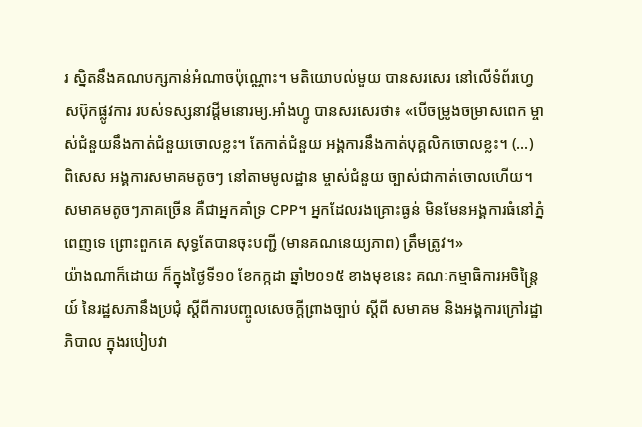រ ស្និតនឹងគណបក្សកាន់អំណាចប៉ុណ្ណោះ។ មតិយោបល់មួយ បានសរសេរ នៅលើទំព័រហ្វេសប៊ុកផ្លូវការ របស់ទស្សនាវដ្ដីមនោរម្យ.អាំងហ្វូ បានសរសេរថា៖ «បើចម្រូងចម្រាសពេក ម្ចាស់ជំនួយនឹងកាត់ជំនួយចោលខ្លះ។ តែកាត់ជំនួយ អង្គការនឹងកាត់បុគ្គលិកចោលខ្លះ។ (...) ពិសេស អង្គការសមាគមតូចៗ នៅតាមមូលដ្ឋាន ម្ចាស់ជំនួយ ច្បាស់ជាកាត់ចោលហើយ។ សមាគមតូចៗភាគច្រើន គឺជាអ្នកគាំទ្រ CPP។ អ្នកដែលរងគ្រោះធ្ងន់ មិនមែនអង្គការធំនៅភ្នំពេញទេ ព្រោះពួកគេ សុទ្ធតែបានចុះបញ្ជី (មានគណនេយ្យភាព) ត្រឹមត្រូវ។»
យ៉ាងណាក៏ដោយ ក៏ក្នុងថ្ងៃទី១០ ខែកក្កដា ឆ្នាំ២០១៥ ខាងមុខនេះ គណៈកម្មាធិការអចិន្ត្រៃយ៍ នៃរដ្ឋសភានឹងប្រជុំ ស្តីពីការបញ្ចូលសេចក្តីព្រាងច្បាប់ ស្តីពី សមាគម និងអង្គការក្រៅរដ្ឋាភិបាល ក្នុងរបៀបវា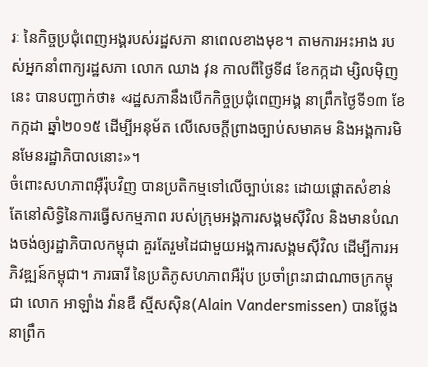រៈ នៃកិច្ចប្រជុំពេញអង្គរបស់រដ្ឋសភា នាពេលខាងមុខ។ តាមការអះអាង របស់អ្នកនាំពាក្យរដ្ឋសភា លោក ឈាង វុន កាលពីថ្ងៃទី៨ ខែកក្កដា ម្សិលម៉ិញនេះ បានបញ្ជាក់ថា៖ «រដ្ឋសភានឹងបើកកិច្ចប្រជុំពេញអង្គ នាព្រឹកថ្ងៃទី១៣ ខែកក្កដា ឆ្នាំ២០១៥ ដើម្បីអនុម័ត លើសេចក្តីព្រាងច្បាប់សមាគម និងអង្គការមិនមែនរដ្ឋាភិបាលនោះ»។
ចំពោះសហភាពអ៊ឺរ៉ុបវិញ បានប្រតិកម្មទៅលើច្បាប់នេះ ដោយផ្ដោតសំខាន់ តែនៅសិទ្ធិនៃការធ្វើសកម្មភាព របស់ក្រុមអង្គការសង្គមស៊ីវិល និងមានបំណងចង់ឲ្យរដ្ឋាភិបាលកម្ពុជា គួរតែរួមដៃជាមួយអង្គការសង្គមស៊ីវិល ដើម្បីការអភិវឌ្ឍន៍កម្ពុជា។ ភារធារី នៃប្រតិភូសហភាពអឺរ៉ុប ប្រចាំព្រះរាជាណាចក្រកម្ពុជា លោក អាឡាំង វ៉ានឌឺ ស្មីសស៊ិន(Alain Vandersmissen) បានថ្លែងនាព្រឹក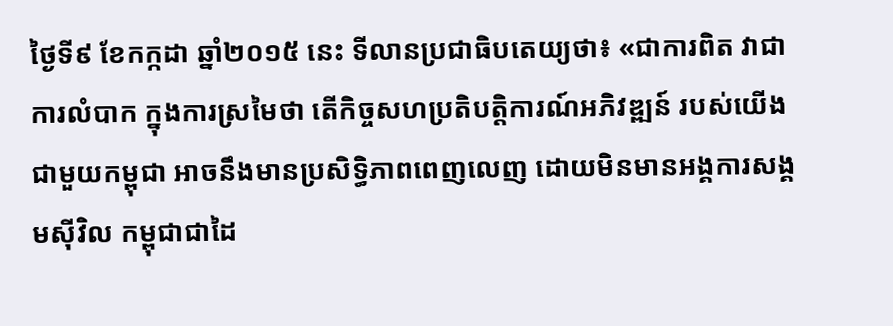ថ្ងៃទី៩ ខែកក្កដា ឆ្នាំ២០១៥ នេះ ទីលានប្រជាធិបតេយ្យថា៖ «ជាការពិត វាជាការលំបាក ក្នុងការស្រមៃថា តើកិច្ចសហប្រតិបត្តិការណ៍អភិវឌ្ឍន៍ របស់យើងជាមួយកម្ពុជា អាចនឹងមានប្រសិទ្ធិភាពពេញលេញ ដោយមិនមានអង្គការសង្គមស៊ីវិល កម្ពុជាជាដៃ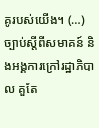គូរបស់យើង។ (…) ច្បាប់ស្តីពីសមាគន៍ និងអង្គការក្រៅរដ្ឋាភិបាល គួតែ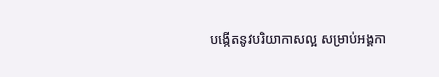បង្កើតនូវបរិយាកាសល្អ សម្រាប់អង្គកា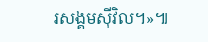រសង្គមស៊ីវិល។»៕